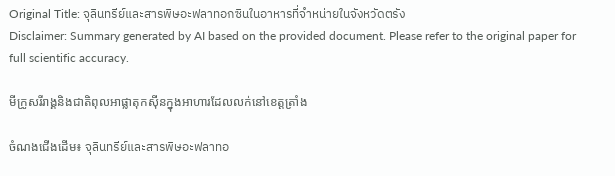Original Title: จุลินทรีย์และสารพิษอะฟลาทอกซินในอาหารที่จำหน่ายในจังหวัดตรัง
Disclaimer: Summary generated by AI based on the provided document. Please refer to the original paper for full scientific accuracy.

មីក្រូសរីរាង្គនិងជាតិពុលអាផ្លាតុកស៊ីនក្នុងអាហារដែលលក់នៅខេត្តត្រាំង

ចំណងជើងដើម៖ จุลินทรีย์และสารพิษอะฟลาทอ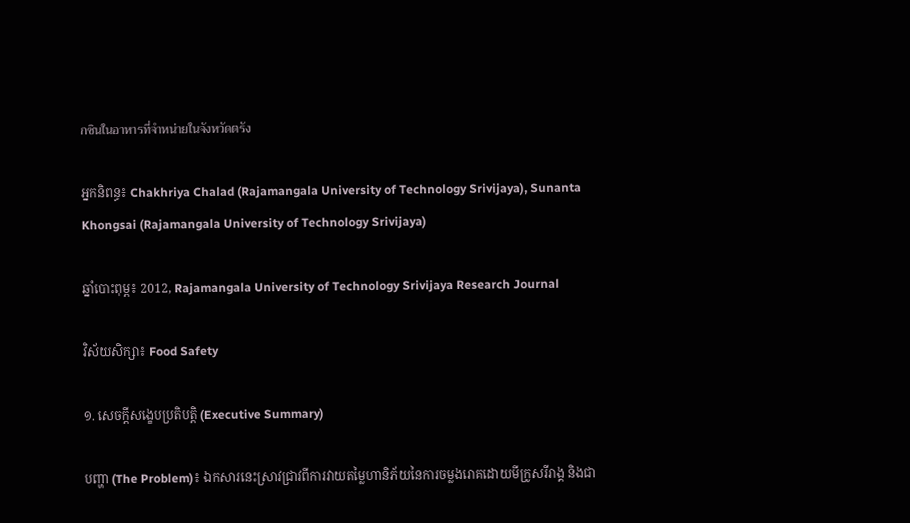กซินในอาหารที่จำหน่ายในจังหวัดตรัง

អ្នកនិពន្ធ៖ Chakhriya Chalad (Rajamangala University of Technology Srivijaya), Sunanta Khongsai (Rajamangala University of Technology Srivijaya)

ឆ្នាំបោះពុម្ព៖ 2012, Rajamangala University of Technology Srivijaya Research Journal

វិស័យសិក្សា៖ Food Safety

១. សេចក្តីសង្ខេបប្រតិបត្តិ (Executive Summary)

បញ្ហា (The Problem)៖ ឯកសារនេះស្រាវជ្រាវពីការវាយតម្លៃហានិភ័យនៃការចម្លងរោគដោយមីក្រូសរីរាង្គ និងជា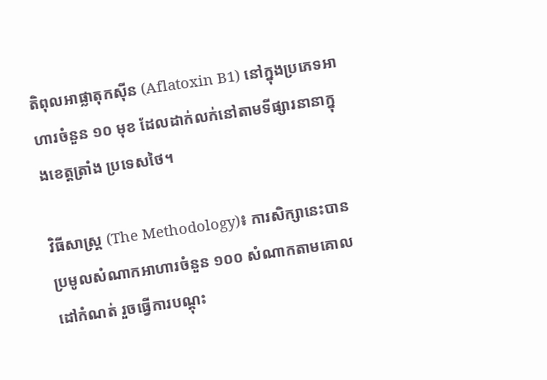តិពុលអាផ្លាតុកស៊ីន (Aflatoxin B1) នៅក្នុងប្រភេទអាហារចំនួន ១០ មុខ ដែលដាក់លក់នៅតាមទីផ្សារនានាក្នុងខេត្តត្រាំង ប្រទេសថៃ។

វិធីសាស្ត្រ (The Methodology)៖ ការសិក្សានេះបានប្រមូលសំណាកអាហារចំនួន ១០០ សំណាកតាមគោលដៅកំណត់ រួចធ្វើការបណ្ដុះ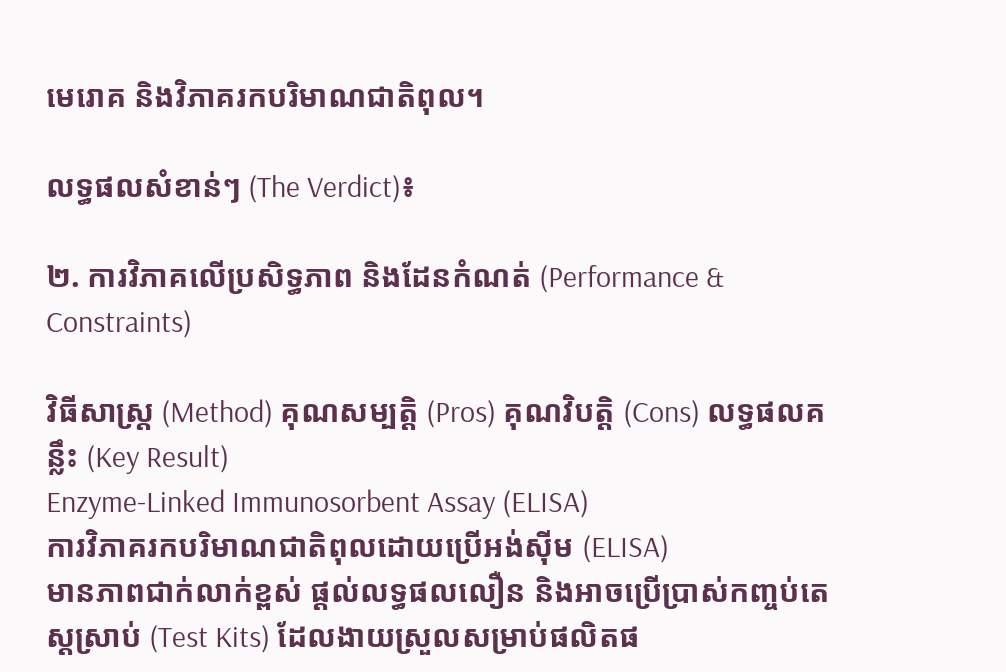មេរោគ និងវិភាគរកបរិមាណជាតិពុល។

លទ្ធផលសំខាន់ៗ (The Verdict)៖

២. ការវិភាគលើប្រសិទ្ធភាព និងដែនកំណត់ (Performance & Constraints)

វិធីសាស្ត្រ (Method) គុណសម្បត្តិ (Pros) គុណវិបត្តិ (Cons) លទ្ធផលគន្លឹះ (Key Result)
Enzyme-Linked Immunosorbent Assay (ELISA)
ការវិភាគរកបរិមាណជាតិពុលដោយប្រើអង់ស៊ីម (ELISA)
មានភាពជាក់លាក់ខ្ពស់ ផ្តល់លទ្ធផលលឿន និងអាចប្រើប្រាស់កញ្ចប់តេស្តស្រាប់ (Test Kits) ដែលងាយស្រួលសម្រាប់ផលិតផ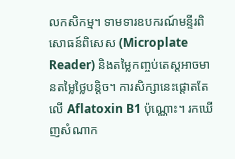លកសិកម្ម។ ទាមទារឧបករណ៍មន្ទីរពិសោធន៍ពិសេស (Microplate Reader) និងតម្លៃកញ្ចប់តេស្តអាចមានតម្លៃថ្លៃបន្តិច។ ការសិក្សានេះផ្តោតតែលើ Aflatoxin B1 ប៉ុណ្ណោះ។ រកឃើញសំណាក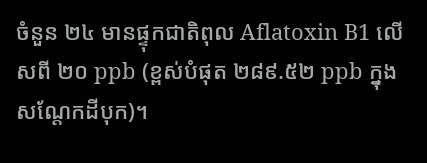ចំនួន ២៤ មានផ្ទុកជាតិពុល Aflatoxin B1 លើសពី ២០ ppb (ខ្ពស់បំផុត ២៨៩.៥២ ppb ក្នុងសណ្តែកដីបុក)។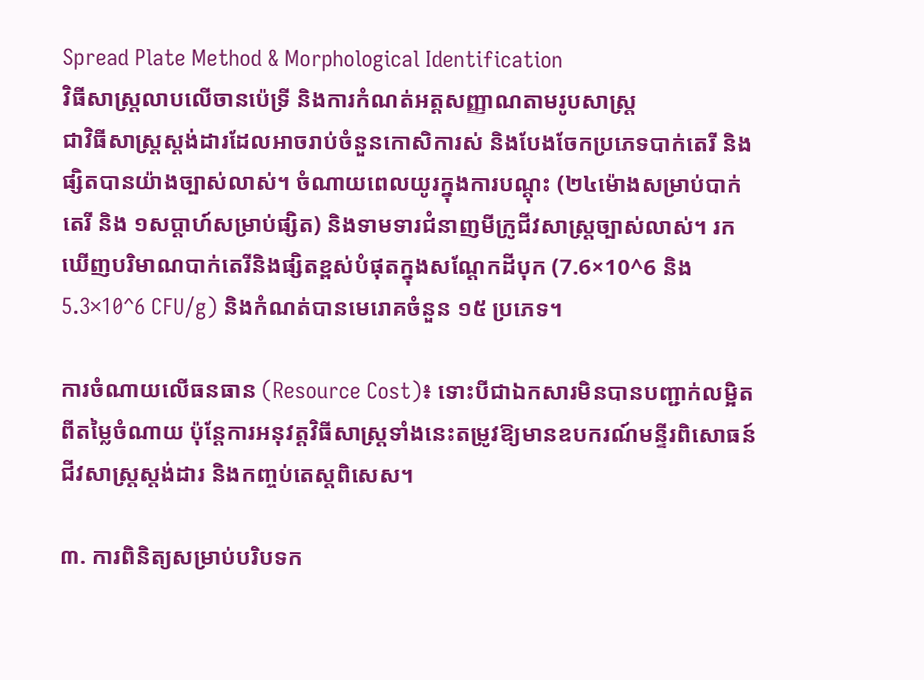Spread Plate Method & Morphological Identification
វិធីសាស្ត្រលាបលើចានប៉េទ្រី និងការកំណត់អត្តសញ្ញាណតាមរូបសាស្ត្រ
ជាវិធីសាស្ត្រស្តង់ដារដែលអាចរាប់ចំនួនកោសិការស់ និងបែងចែកប្រភេទបាក់តេរី និងផ្សិតបានយ៉ាងច្បាស់លាស់។ ចំណាយពេលយូរក្នុងការបណ្តុះ (២៤ម៉ោងសម្រាប់បាក់តេរី និង ១សប្តាហ៍សម្រាប់ផ្សិត) និងទាមទារជំនាញមីក្រូជីវសាស្ត្រច្បាស់លាស់។ រកឃើញបរិមាណបាក់តេរីនិងផ្សិតខ្ពស់បំផុតក្នុងសណ្តែកដីបុក (7.6×10^6 និង 5.3×10^6 CFU/g) និងកំណត់បានមេរោគចំនួន ១៥ ប្រភេទ។

ការចំណាយលើធនធាន (Resource Cost)៖ ទោះបីជាឯកសារមិនបានបញ្ជាក់លម្អិតពីតម្លៃចំណាយ ប៉ុន្តែការអនុវត្តវិធីសាស្ត្រទាំងនេះតម្រូវឱ្យមានឧបករណ៍មន្ទីរពិសោធន៍ជីវសាស្ត្រស្តង់ដារ និងកញ្ចប់តេស្តពិសេស។

៣. ការពិនិត្យសម្រាប់បរិបទក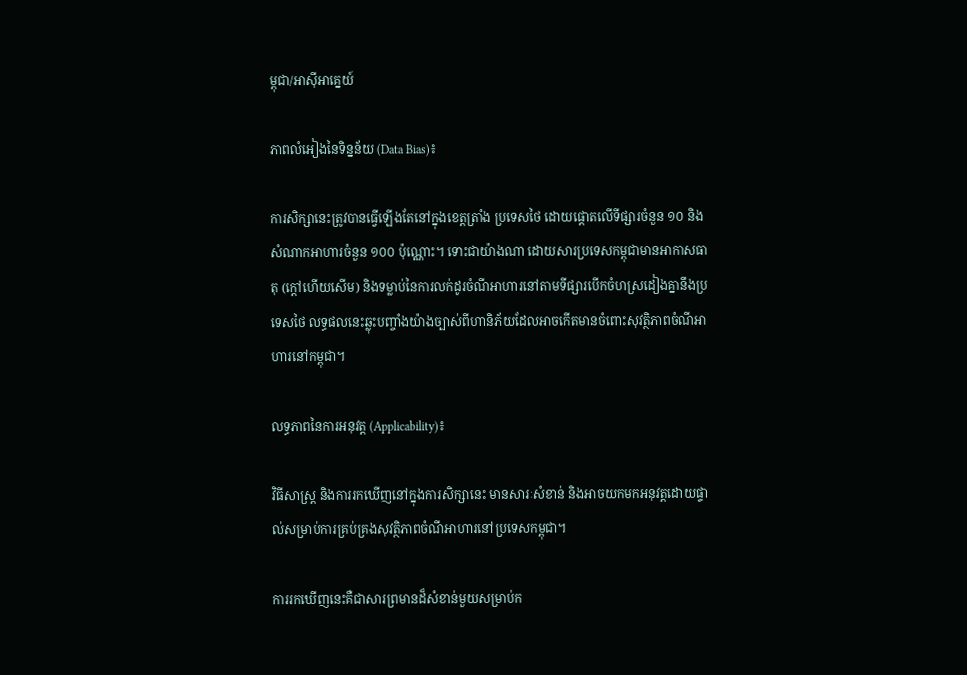ម្ពុជា/អាស៊ីអាគ្នេយ៍

ភាពលំអៀងនៃទិន្នន័យ (Data Bias)៖

ការសិក្សានេះត្រូវបានធ្វើឡើងតែនៅក្នុងខេត្តត្រាំង ប្រទេសថៃ ដោយផ្តោតលើទីផ្សារចំនួន ១០ និងសំណាកអាហារចំនួន ១០០ ប៉ុណ្ណោះ។ ទោះជាយ៉ាងណា ដោយសារប្រទេសកម្ពុជាមានអាកាសធាតុ (ក្តៅហើយសើម) និងទម្លាប់នៃការលក់ដូរចំណីអាហារនៅតាមទីផ្សារបើកចំហស្រដៀងគ្នានឹងប្រទេសថៃ លទ្ធផលនេះឆ្លុះបញ្ចាំងយ៉ាងច្បាស់ពីហានិភ័យដែលអាចកើតមានចំពោះសុវត្ថិភាពចំណីអាហារនៅកម្ពុជា។

លទ្ធភាពនៃការអនុវត្ត (Applicability)៖

វិធីសាស្ត្រ និងការរកឃើញនៅក្នុងការសិក្សានេះ មានសារៈសំខាន់ និងអាចយកមកអនុវត្តដោយផ្ទាល់សម្រាប់ការគ្រប់គ្រងសុវត្ថិភាពចំណីអាហារនៅប្រទេសកម្ពុជា។

ការរកឃើញនេះគឺជាសារព្រមានដ៏សំខាន់មួយសម្រាប់ក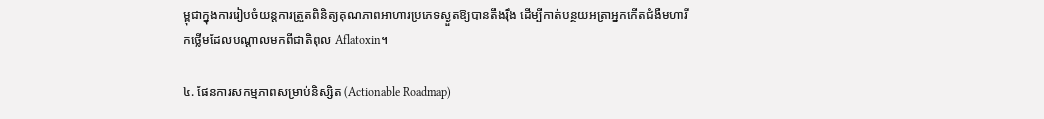ម្ពុជាក្នុងការរៀបចំយន្តការត្រួតពិនិត្យគុណភាពអាហារប្រភេទស្ងួតឱ្យបានតឹងរ៉ឹង ដើម្បីកាត់បន្ថយអត្រាអ្នកកើតជំងឺមហារីកថ្លើមដែលបណ្តាលមកពីជាតិពុល Aflatoxin។

៤. ផែនការសកម្មភាពសម្រាប់និស្សិត (Actionable Roadmap)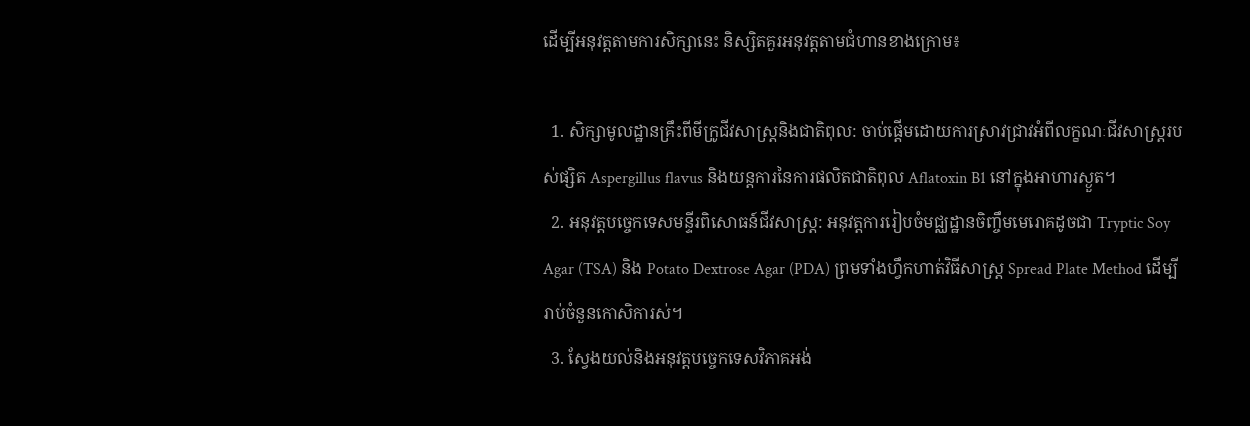ដើម្បីអនុវត្តតាមការសិក្សានេះ និស្សិតគួរអនុវត្តតាមជំហានខាងក្រោម៖

  1. សិក្សាមូលដ្ឋានគ្រឹះពីមីក្រូជីវសាស្ត្រនិងជាតិពុល: ចាប់ផ្តើមដោយការស្រាវជ្រាវអំពីលក្ខណៈជីវសាស្ត្ររបស់ផ្សិត Aspergillus flavus និងយន្តការនៃការផលិតជាតិពុល Aflatoxin B1 នៅក្នុងអាហារស្ងួត។
  2. អនុវត្តបច្ចេកទេសមន្ទីរពិសោធន៍ជីវសាស្ត្រ: អនុវត្តការរៀបចំមជ្ឈដ្ឋានចិញ្ចឹមមេរោគដូចជា Tryptic Soy Agar (TSA) និង Potato Dextrose Agar (PDA) ព្រមទាំងហ្វឹកហាត់វិធីសាស្ត្រ Spread Plate Method ដើម្បីរាប់ចំនួនកោសិការស់។
  3. ស្វែងយល់និងអនុវត្តបច្ចេកទេសវិភាគអង់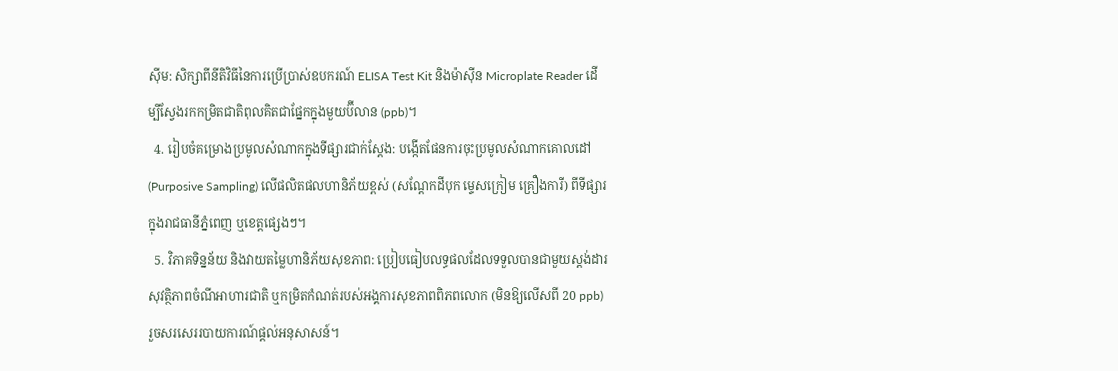ស៊ីម: សិក្សាពីនីតិវិធីនៃការប្រើប្រាស់ឧបករណ៍ ELISA Test Kit និងម៉ាស៊ីន Microplate Reader ដើម្បីស្វែងរកកម្រិតជាតិពុលគិតជាផ្នែកក្នុងមួយប៊ីលាន (ppb)។
  4. រៀបចំគម្រោងប្រមូលសំណាកក្នុងទីផ្សារជាក់ស្តែង: បង្កើតផែនការចុះប្រមូលសំណាកគោលដៅ (Purposive Sampling) លើផលិតផលហានិភ័យខ្ពស់ (សណ្តែកដីបុក ម្ទេសក្រៀម គ្រឿងការី) ពីទីផ្សារក្នុងរាជធានីភ្នំពេញ ឬខេត្តផ្សេងៗ។
  5. វិភាគទិន្នន័យ និងវាយតម្លៃហានិភ័យសុខភាព: ប្រៀបធៀបលទ្ធផលដែលទទួលបានជាមួយស្តង់ដារសុវត្ថិភាពចំណីអាហារជាតិ ឬកម្រិតកំណត់របស់អង្គការសុខភាពពិភពលោក (មិនឱ្យលើសពី 20 ppb) រួចសរសេររបាយការណ៍ផ្តល់អនុសាសន៍។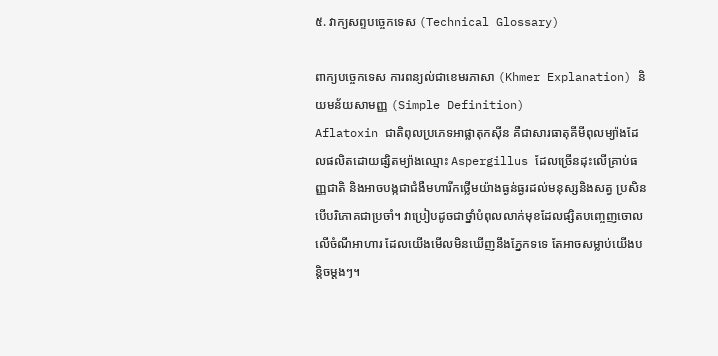៥. វាក្យសព្ទបច្ចេកទេស (Technical Glossary)

ពាក្យបច្ចេកទេស ការពន្យល់ជាខេមរភាសា (Khmer Explanation) និយមន័យសាមញ្ញ (Simple Definition)
Aflatoxin ជាតិពុលប្រភេទអាផ្លាតុកស៊ីន គឺជាសារធាតុគីមីពុលម្យ៉ាងដែលផលិតដោយផ្សិតម្យ៉ាងឈ្មោះ Aspergillus ដែលច្រើនដុះលើគ្រាប់ធញ្ញជាតិ និងអាចបង្កជាជំងឺមហារីកថ្លើមយ៉ាងធ្ងន់ធ្ងរដល់មនុស្សនិងសត្វ ប្រសិនបើបរិភោគជាប្រចាំ។ វាប្រៀបដូចជាថ្នាំបំពុលលាក់មុខដែលផ្សិតបញ្ចេញចោលលើចំណីអាហារ ដែលយើងមើលមិនឃើញនឹងភ្នែកទទេ តែអាចសម្លាប់យើងបន្តិចម្តងៗ។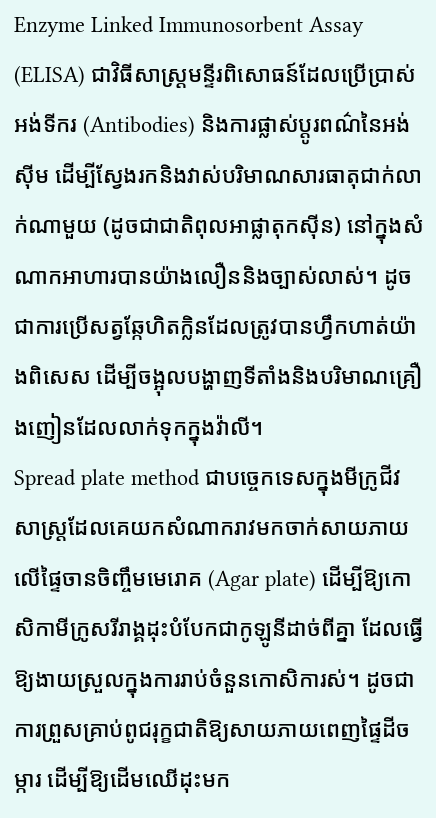Enzyme Linked Immunosorbent Assay (ELISA) ជាវិធីសាស្ត្រមន្ទីរពិសោធន៍ដែលប្រើប្រាស់អង់ទីករ (Antibodies) និងការផ្លាស់ប្តូរពណ៌នៃអង់ស៊ីម ដើម្បីស្វែងរកនិងវាស់បរិមាណសារធាតុជាក់លាក់ណាមួយ (ដូចជាជាតិពុលអាផ្លាតុកស៊ីន) នៅក្នុងសំណាកអាហារបានយ៉ាងលឿននិងច្បាស់លាស់។ ដូចជាការប្រើសត្វឆ្កែហិតក្លិនដែលត្រូវបានហ្វឹកហាត់យ៉ាងពិសេស ដើម្បីចង្អុលបង្ហាញទីតាំងនិងបរិមាណគ្រឿងញៀនដែលលាក់ទុកក្នុងវ៉ាលី។
Spread plate method ជាបច្ចេកទេសក្នុងមីក្រូជីវសាស្ត្រដែលគេយកសំណាករាវមកចាក់សាយភាយលើផ្ទៃចានចិញ្ចឹមមេរោគ (Agar plate) ដើម្បីឱ្យកោសិកាមីក្រូសរីរាង្គដុះបំបែកជាកូឡូនីដាច់ពីគ្នា ដែលធ្វើឱ្យងាយស្រួលក្នុងការរាប់ចំនួនកោសិការស់។ ដូចជាការព្រួសគ្រាប់ពូជរុក្ខជាតិឱ្យសាយភាយពេញផ្ទៃដីចម្ការ ដើម្បីឱ្យដើមឈើដុះមក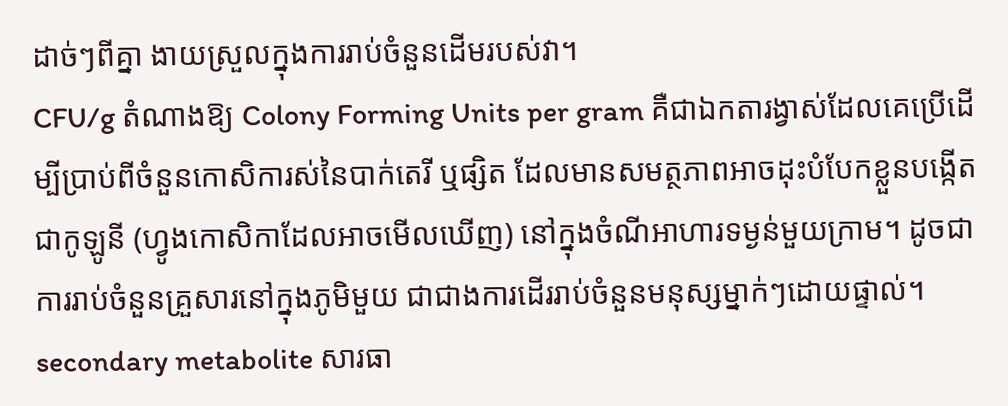ដាច់ៗពីគ្នា ងាយស្រួលក្នុងការរាប់ចំនួនដើមរបស់វា។
CFU/g តំណាងឱ្យ Colony Forming Units per gram គឺជាឯកតារង្វាស់ដែលគេប្រើដើម្បីប្រាប់ពីចំនួនកោសិការស់នៃបាក់តេរី ឬផ្សិត ដែលមានសមត្ថភាពអាចដុះបំបែកខ្លួនបង្កើតជាកូឡូនី (ហ្វូងកោសិកាដែលអាចមើលឃើញ) នៅក្នុងចំណីអាហារទម្ងន់មួយក្រាម។ ដូចជាការរាប់ចំនួនគ្រួសារនៅក្នុងភូមិមួយ ជាជាងការដើររាប់ចំនួនមនុស្សម្នាក់ៗដោយផ្ទាល់។
secondary metabolite សារធា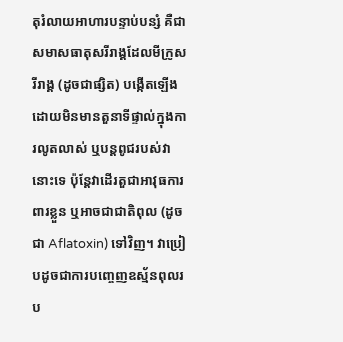តុរំលាយអាហារបន្ទាប់បន្សំ គឺជាសមាសធាតុសរីរាង្គដែលមីក្រូសរីរាង្គ (ដូចជាផ្សិត) បង្កើតឡើងដោយមិនមានតួនាទីផ្ទាល់ក្នុងការលូតលាស់ ឬបន្តពូជរបស់វានោះទេ ប៉ុន្តែវាដើរតួជាអាវុធការពារខ្លួន ឬអាចជាជាតិពុល (ដូចជា Aflatoxin) ទៅវិញ។ វាប្រៀបដូចជាការបញ្ចេញឧស្ម័នពុលរប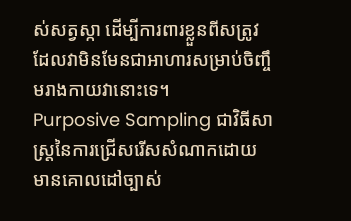ស់សត្វស្កា ដើម្បីការពារខ្លួនពីសត្រូវ ដែលវាមិនមែនជាអាហារសម្រាប់ចិញ្ចឹមរាងកាយវានោះទេ។
Purposive Sampling ជាវិធីសាស្ត្រនៃការជ្រើសរើសសំណាកដោយមានគោលដៅច្បាស់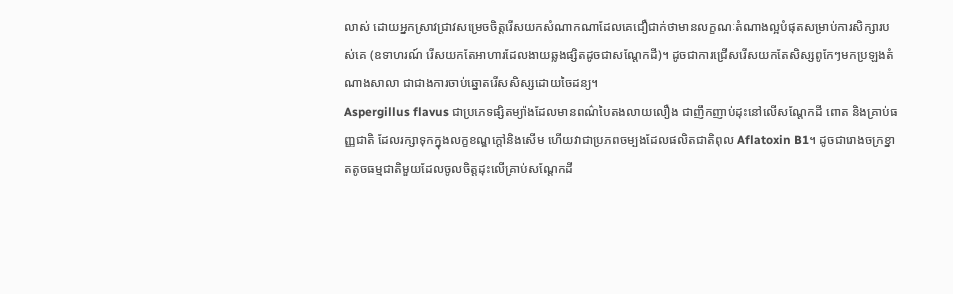លាស់ ដោយអ្នកស្រាវជ្រាវសម្រេចចិត្តរើសយកសំណាកណាដែលគេជឿជាក់ថាមានលក្ខណៈតំណាងល្អបំផុតសម្រាប់ការសិក្សារបស់គេ (ឧទាហរណ៍ រើសយកតែអាហារដែលងាយឆ្លងផ្សិតដូចជាសណ្តែកដី)។ ដូចជាការជ្រើសរើសយកតែសិស្សពូកែៗមកប្រឡងតំណាងសាលា ជាជាងការចាប់ឆ្នោតរើសសិស្សដោយចៃដន្យ។
Aspergillus flavus ជាប្រភេទផ្សិតម្យ៉ាងដែលមានពណ៌បៃតងលាយលឿង ជាញឹកញាប់ដុះនៅលើសណ្តែកដី ពោត និងគ្រាប់ធញ្ញជាតិ ដែលរក្សាទុកក្នុងលក្ខខណ្ឌក្តៅនិងសើម ហើយវាជាប្រភពចម្បងដែលផលិតជាតិពុល Aflatoxin B1។ ដូចជារោងចក្រខ្នាតតូចធម្មជាតិមួយដែលចូលចិត្តដុះលើគ្រាប់សណ្តែកដី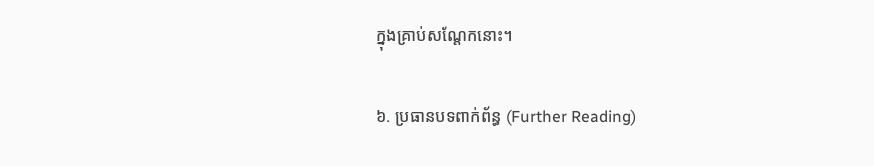ក្នុងគ្រាប់សណ្តែកនោះ។

៦. ប្រធានបទពាក់ព័ន្ធ (Further Reading)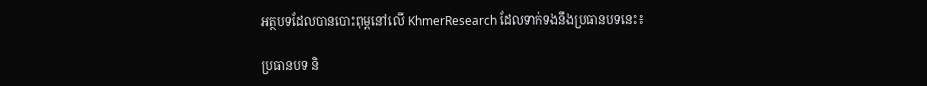អត្ថបទដែលបានបោះពុម្ពនៅលើ KhmerResearch ដែលទាក់ទងនឹងប្រធានបទនេះ៖

ប្រធានបទ និ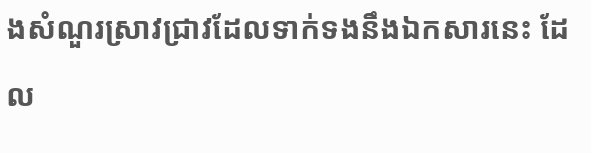ងសំណួរស្រាវជ្រាវដែលទាក់ទងនឹងឯកសារនេះ ដែល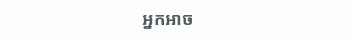អ្នកអាច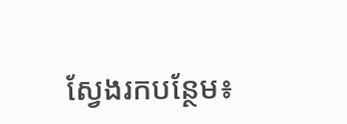ស្វែងរកបន្ថែម៖